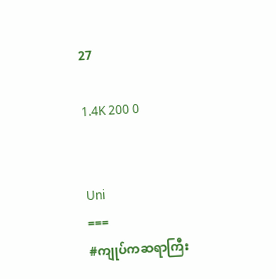27

1.4K 200 0


Uni
===
#ကျုပ်ကဆရာကြီး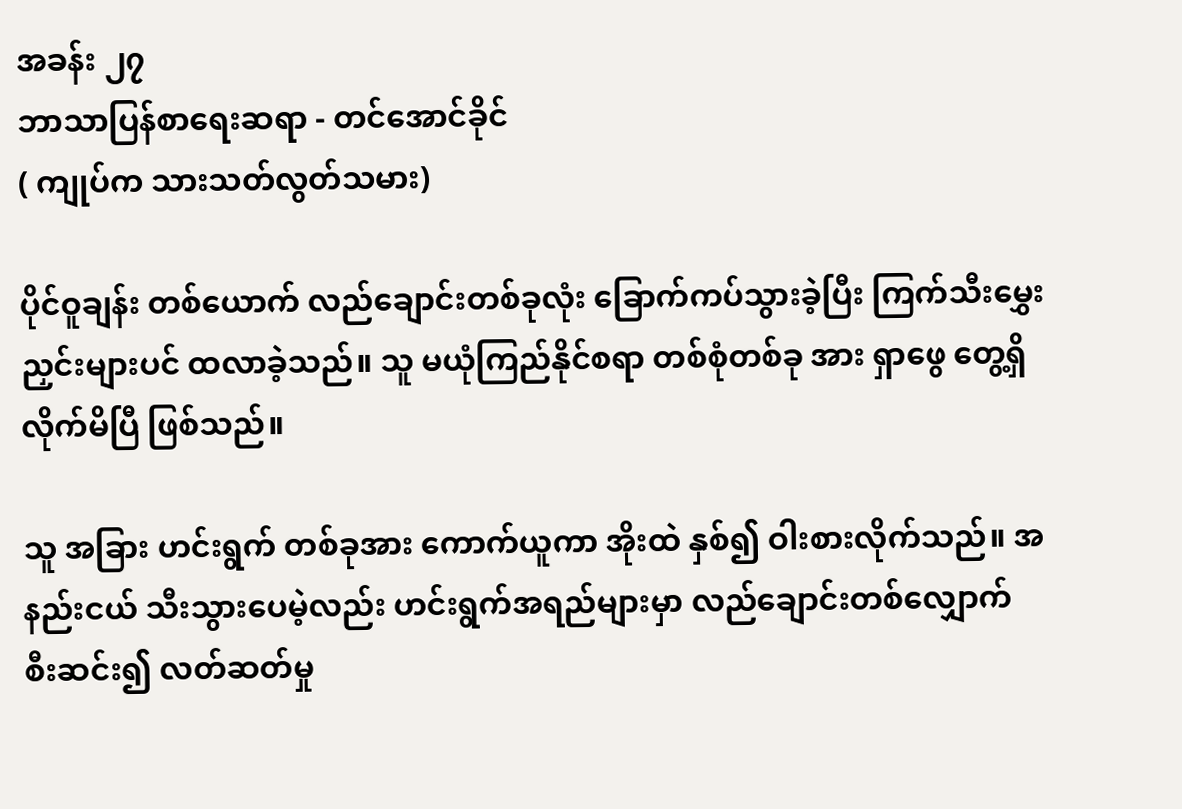အခန်း ၂၇
ဘာသာပြန်စာရေးဆရာ - တင်အောင်ခိုင်
( ကျုပ်က သားသတ်လွတ်သမား)

ပိုင်ဝူချန်း တစ်ယောက် လည်ချောင်းတစ်ခုလုံး ခြောက်ကပ်သွားခဲ့ပြီး ကြက်သီးမွှေးညှင်းများပင် ထလာခဲ့သည်။ သူ မယုံကြည်နိုင်စရာ တစ်စုံတစ်ခု အား ရှာဖွေ တွေ့ရှိလိုက်မိပြီ ဖြစ်သည်။

သူ အခြား ဟင်းရွက် တစ်ခုအား ကောက်ယူကာ အိုးထဲ နှစ်၍ ဝါးစားလိုက်သည်။ အနည်းငယ် သီးသွားပေမဲ့လည်း ဟင်းရွက်အရည်များမှာ လည်ချောင်းတစ်လျှောက် စီးဆင်း၍ လတ်ဆတ်မှု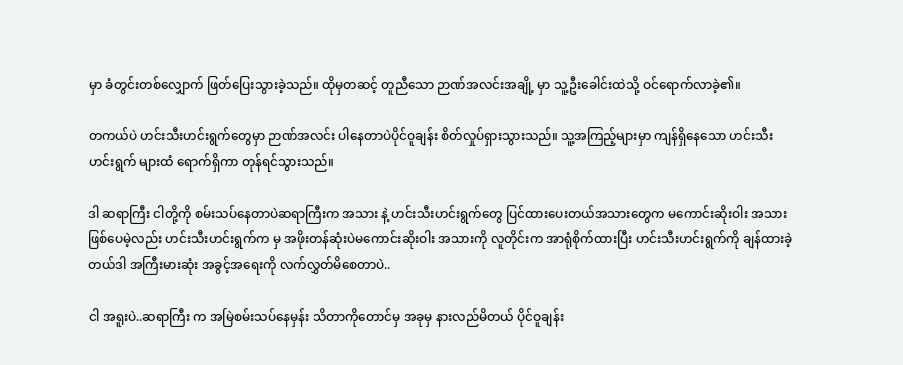မှာ ခံတွင်းတစ်လျှောက် ဖြတ်ပြေးသွားခဲ့သည်။ ထိုမှတဆင့် တူညီသော ဉာဏ်အလင်းအချို့ မှာ သူ့ဦးခေါင်းထဲသို့ ဝင်ရောက်လာခဲ့၏။

တကယ်ပဲ ဟင်းသီးဟင်းရွက်တွေမှာ ဉာဏ်အလင်း ပါနေတာပဲပိုင်ဝူချန်း စိတ်လှုပ်ရှားသွားသည်။ သူ့အကြည့်များမှာ ကျန်ရှိနေသော ဟင်းသီးဟင်းရွက် များထံ ရောက်ရှိကာ တုန်ရင်သွားသည်။

ဒါ ဆရာကြီး ငါတို့ကို စမ်းသပ်နေတာပဲဆရာကြီးက အသား နဲ့ ဟင်းသီးဟင်းရွက်တွေ ပြင်ထားပေးတယ်အသားတွေက မကောင်းဆိုးဝါး အသား ဖြစ်ပေမဲ့လည်း ဟင်းသီးဟင်းရွက်က မှ အဖိုးတန်ဆုံးပဲမကောင်းဆိုးဝါး အသားကို လူတိုင်းက အာရုံစိုက်ထားပြီး ဟင်းသီးဟင်းရွက်ကို ချန်ထားခဲ့တယ်ဒါ အကြီးမားဆုံး အခွင့်အရေးကို လက်လွှတ်မိစေတာပဲ..

ငါ အရူးပဲ..ဆရာကြီး က အမြဲစမ်းသပ်နေမှန်း သိတာကိုတောင်မှ အခုမှ နားလည်မိတယ် ပိုင်ဝူချန်း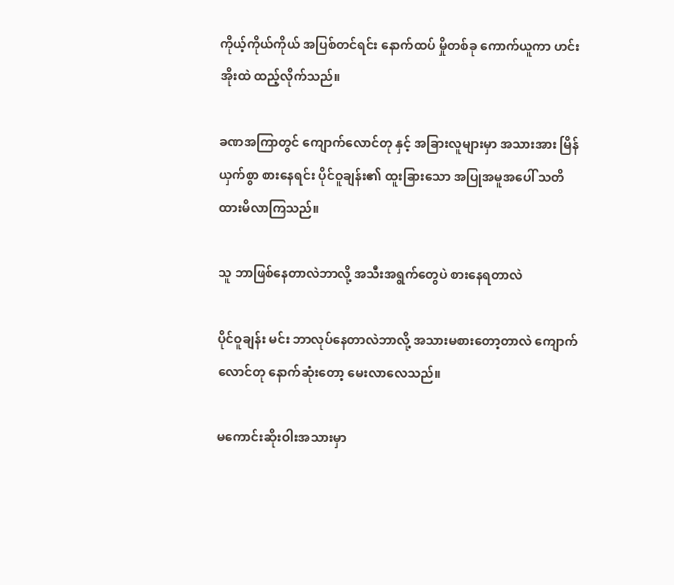ကိုယ့်ကိုယ်ကိုယ် အပြစ်တင်ရင်း နောက်ထပ် မှိုတစ်ခု ကောက်ယူကာ ဟင်းအိုးထဲ ထည့်လိုက်သည်။

ခဏအကြာတွင် ကျောက်လောင်တု နှင့် အခြားလူများမှာ အသားအား မြိန်ယှက်စွာ စားနေရင်း ပိုင်ဝူချန်း၏ ထူးခြားသော အပြုအမူအပေါ် သတိထားမိလာကြသည်။

သူ ဘာဖြစ်နေတာလဲဘာလို့ အသီးအရွက်တွေပဲ စားနေရတာလဲ

ပိုင်ဝူချန်း မင်း ဘာလုပ်နေတာလဲဘာလို့ အသားမစားတော့တာလဲ ကျောက်လောင်တု နောက်ဆုံးတော့ မေးလာလေသည်။

မကောင်းဆိုးဝါးအသားမှာ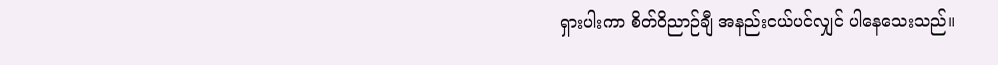ရှားပါးကာ စိတ်ဝိညာဉ်ချီ အနည်းငယ်ပင်လျှင် ပါနေသေးသည်။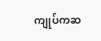ကျုပ်ကဆ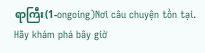ရာကြီး(1-ongoing)Nơi câu chuyện tồn tại. Hãy khám phá bây giờ